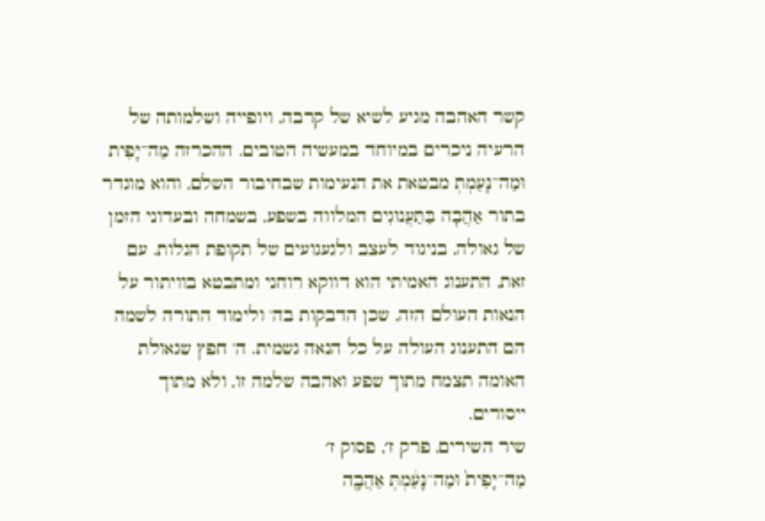קשר האהבה מגיע לשיא של קרבה, ויופייה ושלמותה של הרעיה ניכרים במיוחד במעשיה הטובים. ההכרזה מַה־יָּפִית וּמַה־נָּעַמְתְּ מבטאת את הנעימות שבחיבור השלם, והוא מוגדר בתור אַהֲבָה בַּתַּעֲנוּגִים המלווה בשפע, בשמחה ובעדוני הזמן של גאולה, בניגוד לעצב ולגעגועים של תקופת הגלות. עם זאת, התענוג האמיתי הוא דווקא רוחני ומתבטא בוויתור על הנאות העולם הזה, שכן הדבקות בה' ולימוד התורה לשמה הם התענוג העולה על כל הנאה גשמית. ה' חפץ שגאולת האומה תצמח מתוך שפע ואהבה שלמה זו, ולא מתוך ייסורים.
שיר השירים, פרק ז׳, פסוק ז׳
מַה־יָּפִית֙ וּמַה־נָּעַ֔מְתְּ אַהֲבָ֖ה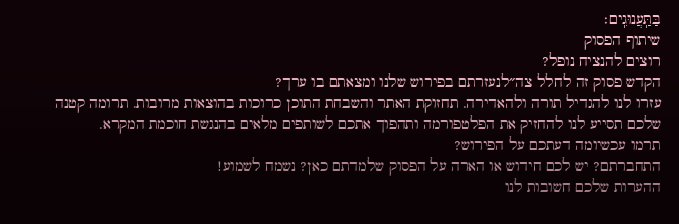בַּתַּֽעֲנוּגִֽים׃
שיתוף הפסוק
רוצים להנציח נופל?
הקדש פסוק זה לחלל צה״לנעזרתם בפירוש שלנו ומצאתם בו ערך?
עזרו לנו להגדיל תורה ולהאדירה. תחזוקת האתר והשבחת התוכן כרוכות בהוצאות מרובות. תרומה קטנה שלכם תסייע לנו להחזיק את הפלטפורמה ותהפוך אתכם לשותפים מלאים בהנגשת חוכמת המקרא.
תרמו עכשיומה דעתכם על הפירוש?
התחברתם? יש לכם חידוש או הארה על הפסוק שלמדתם כאן? נשמח לשמוע!
ההערות שלכם חשובות לנו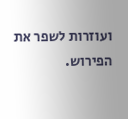ועוזרות לשפר את הפירוש.